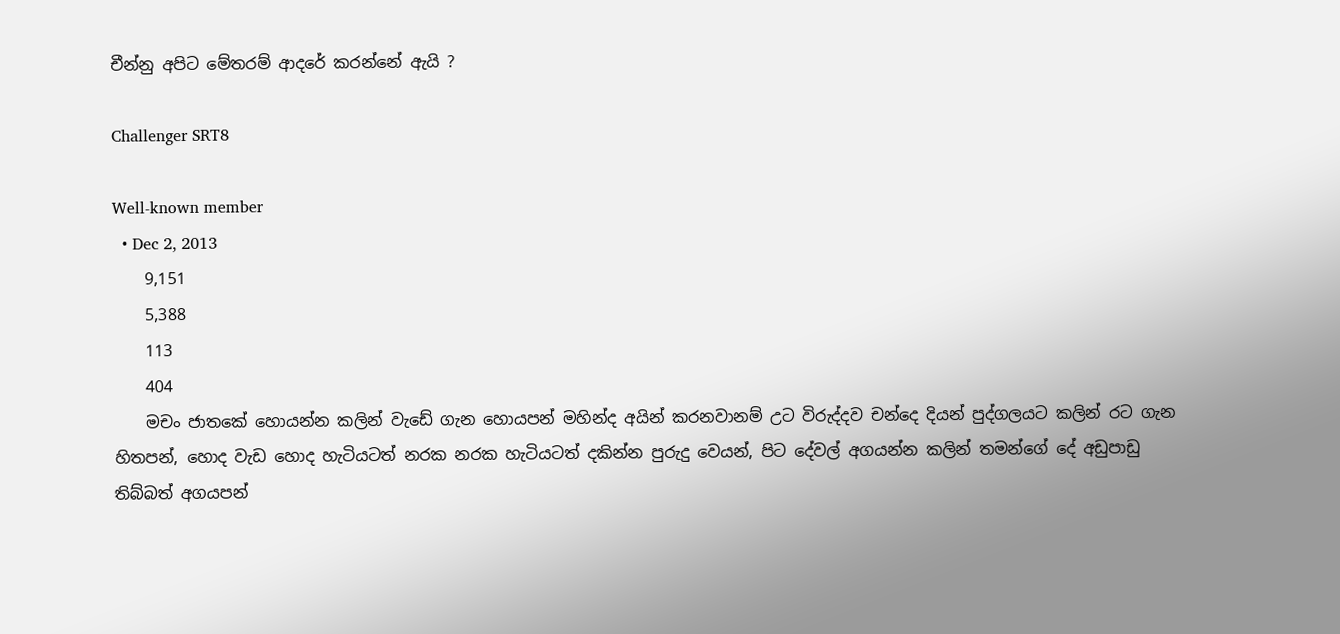චීන්නු අපිට මේතරම් ආදරේ කරන්නේ ඇයි ?

Challenger SRT8

Well-known member
  • Dec 2, 2013
    9,151
    5,388
    113
    404
    මචං ජාතකේ හොයන්න කලින් වැඩේ ගැන හොයපන් මහින්ද අයින් කරනවානම් උට විරුද්දව චන්දෙ දියන් පුද්ගලයට කලින් රට ගැන හිතපන්, හොද වැඩ හොද හැටියටත් නරක නරක හැටියටත් දකින්න පුරුදු වෙයන්, පිට දේවල් අගයන්න කලින් තමන්ගේ දේ අඩුපාඩු තිබ්බත් අගයපන්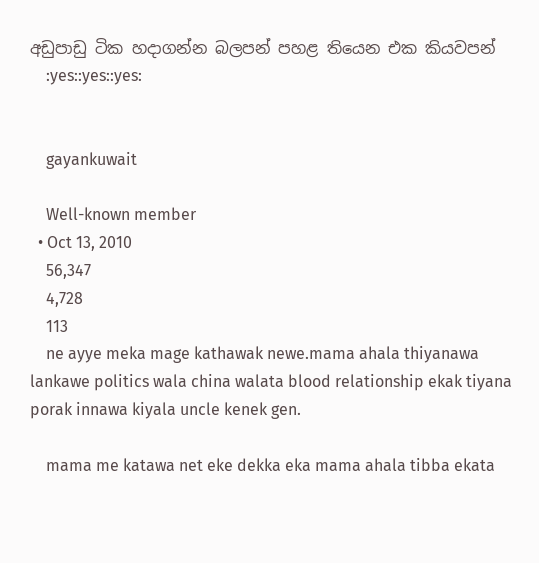අඩුපාඩු ටික හදාගන්න බලපන් පහළ තියෙන එක කියවපන්
    :yes::yes::yes:


    gayankuwait

    Well-known member
  • Oct 13, 2010
    56,347
    4,728
    113
    ne ayye meka mage kathawak newe.mama ahala thiyanawa lankawe politics wala china walata blood relationship ekak tiyana porak innawa kiyala uncle kenek gen.

    mama me katawa net eke dekka eka mama ahala tibba ekata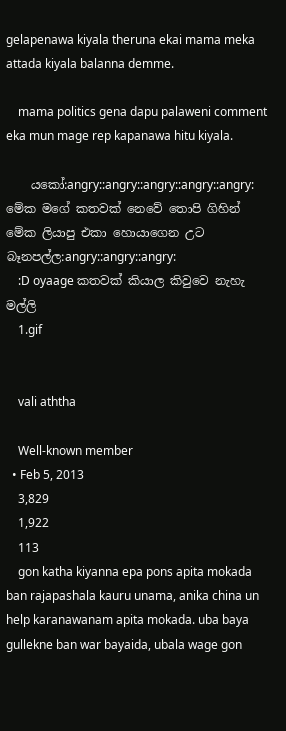gelapenawa kiyala theruna ekai mama meka attada kiyala balanna demme.

    mama politics gena dapu palaweni comment eka mun mage rep kapanawa hitu kiyala.

    යකෝ:angry::angry::angry::angry::angry: මේක මගේ කතවක් නෙවේ තොපි ගිහින් මේක ලියාපු එකා හොයාගෙන උට බෑනපල්ල:angry::angry::angry:
    :D oyaage කතවක් කියාල කිවුවෙ නැහැ මල්ලි
    1.gif


    vali aththa

    Well-known member
  • Feb 5, 2013
    3,829
    1,922
    113
    gon katha kiyanna epa pons apita mokada ban rajapashala kauru unama, anika china un help karanawanam apita mokada. uba baya gullekne ban war bayaida, ubala wage gon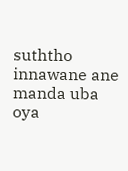suththo innawane ane manda uba oya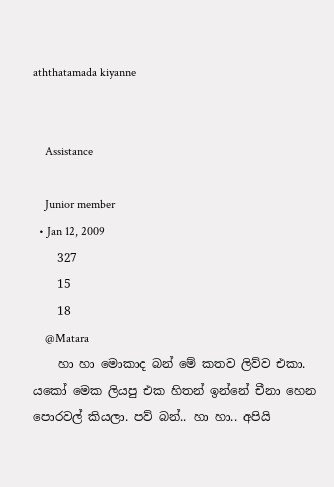aththatamada kiyanne


    Assistance

    Junior member
  • Jan 12, 2009
    327
    15
    18
    @Matara
    හා හා මොකාද බන් මේ කතව ලිව්ව එකා. යකෝ මෙක ලියපු එක හිතන් ඉන්නේ චීනා හෙන පොරවල් කියලා. පව් බන්.. හා හා.. අපියි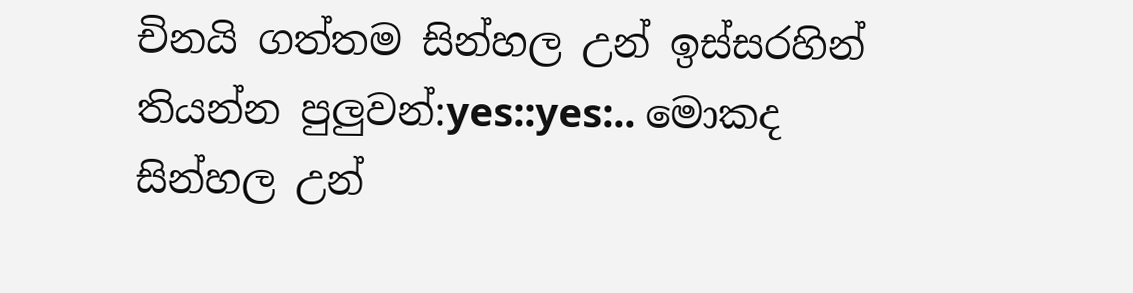චිනයි ගත්තම සින්හල උන් ඉස්සරහින් තියන්න පුලුවන්:yes::yes:.. මොකද සින්හල උන්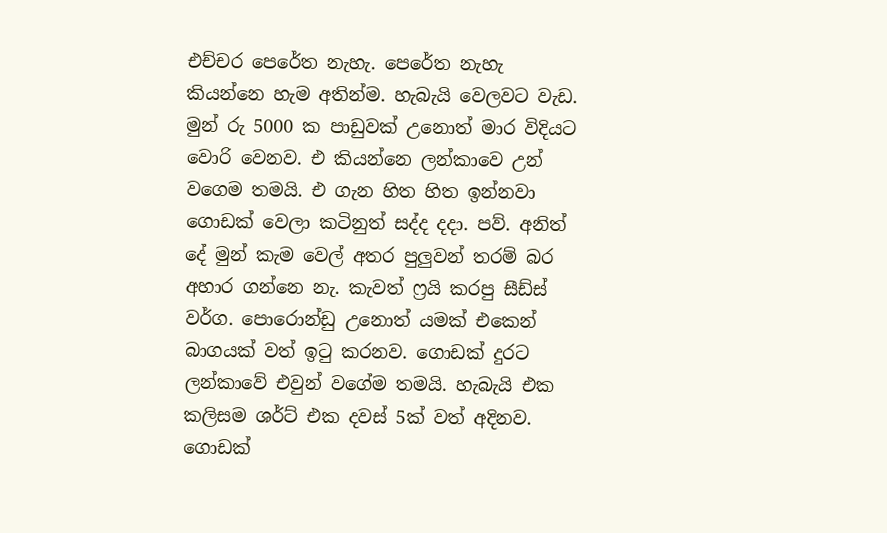එච්චර පෙරේත නැහැ. පෙරේත නැහැ කියන්නෙ හැම අතින්ම. හැබැයි වෙලවට වැඩ. මුන් රු 5000 ක පාඩුවක් උනොත් මාර විදියට වොරි වෙනව. එ කියන්නෙ ලන්කාවෙ උන් වගෙම තමයි. එ ගැන හිත හිත ඉන්නවා ගොඩක් වෙලා කටිනුත් සද්ද දදා. පව්. අනිත් දේ මුන් කැම වෙල් අතර පුලුවන් තරම් බර අහාර ගන්නෙ නැ. කැවත් ෆ්‍රයි කරපු සීඩ්ස් වර්ග. පොරොන්ඩු උනොත් යමක් එකෙන් බාගයක් වත් ඉටු කරනව. ගොඩක් දුරට ලන්කාවේ එවුන් වගේම තමයි. හැබැයි එක කලිසම ශර්ට් එක දවස් 5ක් වත් අදිනව. ගොඩක්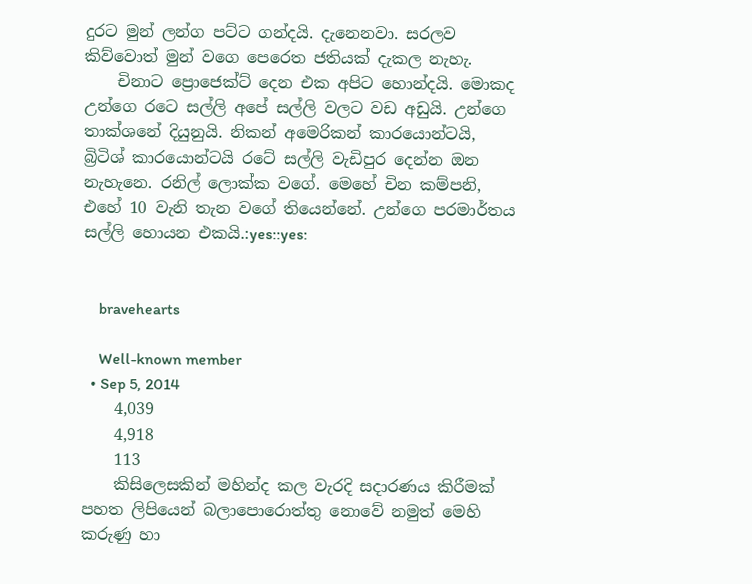දුරට මුන් ලන්ග පට්ට ගන්දයි. දැනෙනවා. සරලව කිව්වොත් මුන් වගෙ පෙරෙත ජතියක් දැකල නැහැ.
    චිනාට ප්‍රොජෙක්ට් දෙන එක අපිට හොන්දයි. මොකද උන්ගෙ රටෙ සල්ලි අපේ සල්ලි වලට වඩ අඩුයි. උන්ගෙ තාක්ශනේ දියුනුයි. නිකන් අමෙරිකන් කාරයොන්ටයි, බ්‍රිටිශ් කාරයොන්ටයි රටේ සල්ලි වැඩිපුර දෙන්න ඔන නැහැනෙ. රනිල් ලොක්ක වගේ. මෙහේ චින කම්පනි, එහේ 10 වැනි තැන වගේ තියෙන්නේ. උන්ගෙ පරමාර්තය සල්ලි හොයන එකයි.:yes::yes:


    bravehearts

    Well-known member
  • Sep 5, 2014
    4,039
    4,918
    113
    කිසිලෙසකින් මහින්ද කල වැරදි සදාරණය කිරීමක් පහත ලිපියෙන් බලාපොරොත්තු නොවේ නමුත් මෙහි කරුණු හා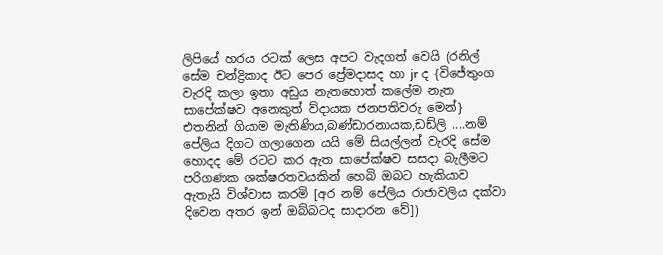ලිපියේ හරය රටක් ලෙස අපට වැදගත් වෙයි (රනිල් සේම චන්ද්‍රිකාද ඊට පෙර ප්‍රේමදාසද හා jr ද {විජේතුංග වැරදි කලා ඉතා අඩුය නැතහොත් කලේම නැත සාපේක්ෂව අනෙකුත් ව්දායක ජනපතිවරු මෙන්} එතනින් ගියාම මැතිණිය,බණ්ඩාරනායක,ඩඩ්ලි ....නම් පේලිය දිගට ගලාගෙන යයි මේ සියල්ලන් වැරදි සේම හොදද මේ රටට කර ඇත සාපේක්ෂව සසදා බැලීමට පරිගණක ශක්ෂරතවයකින් හෙබි ඔබට හැකියාව ඇතැයි විශ්වාස කරමි [අර නම් පේලිය රාජාවලිය දක්වා දිවෙන අතර ඉන් ඔබ්බටද සාදාරන වේ])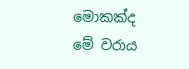මොකක්‌ද මේ වරාය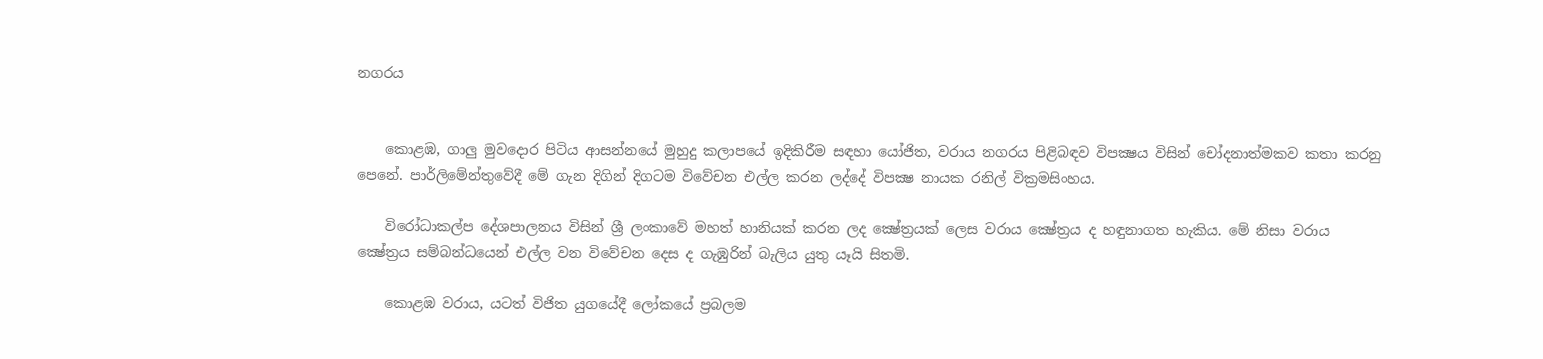නගරය


    කොළඹ, ගාලු මුවදොර පිටිය ආසන්නයේ මුහුදු කලාපයේ ඉදිකිරීම සඳහා යෝජිත, වරාය නගරය පිළිබඳව විපක්‍ෂය විසින් චෝදනාත්මකව කතා කරනු පෙනේ. පාර්ලිමේන්තුවේදී මේ ගැන දිගින් දිගටම විවේචන එල්ල කරන ලද්දේ විපක්‍ෂ නායක රනිල් වික්‍රමසිංහය.

    විරෝධාකල්ප දේශපාලනය විසින් ශ්‍රී ලංකාවේ මහත් හානියක්‌ කරන ලද ක්‍ෂේත්‍රයක්‌ ලෙස වරාය ක්‍ෂේත්‍රය ද හඳුනාගත හැකිය. මේ නිසා වරාය ක්‍ෂේත්‍රය සම්බන්ධයෙන් එල්ල වන විවේචන දෙස ද ගැඹුරින් බැලිය යුතු යෑයි සිතමි.

    කොළඹ වරාය, යටත් විජිත යුගයේදී ලෝකයේ ප්‍රබලම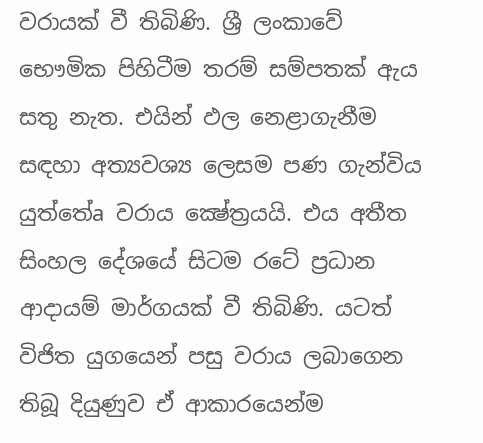වරායක්‌ වී තිබිණි. ශ්‍රී ලංකාවේ භෞමික පිහිටීම තරම් සම්පතක්‌ ඇය සතු නැත. එයින් ඵල නෙළාගැනීම සඳහා අත්‍යවශ්‍ය ලෙසම පණ ගැන්විය යුත්තේa වරාය ක්‍ෂේත්‍රයයි. එය අතීත සිංහල දේශයේ සිටම රටේ ප්‍රධාන ආදායම් මාර්ගයක්‌ වී තිබිණි. යටත් විජිත යුගයෙන් පසු වරාය ලබාගෙන තිබූ දියුණුව ඒ ආකාරයෙන්ම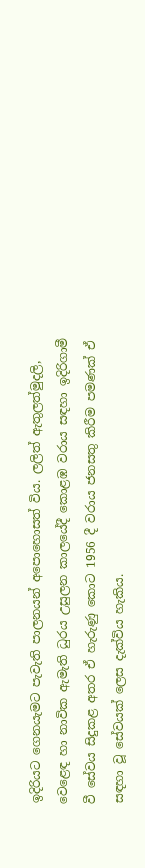ඉදිරියට ගෙනයැමට පැවැති පාලනයන් අපොහොසත් විය. ලලිත් ඇතුලත්මුදලි, වෙළෙඳ හා නාවික ඇමැති ධුරය උසුලන කාලයේදී කොළඹ වරාය සඳහා ඉදිරිගාමී වී සේවය සිදුකළ අතර ඒ හැරුණු කොට 1956 දී වරාය ජනසතු කිරීම පමණක්‌ ඒ සඳහා වූ සේවයක්‌ ලෙස දැක්‌විය හැකිය.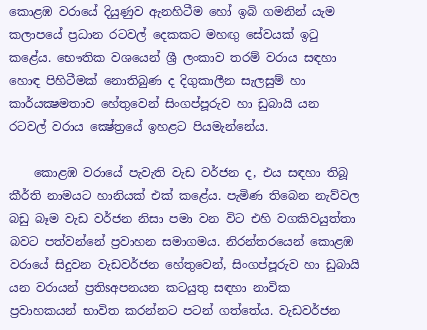කොළඹ වරායේ දියුණුව ඇනහිටීම හෝ ඉබි ගමනින් යැම කලාපයේ ප්‍රධාන රටවල් දෙකකට මහඟු සේවයක්‌ ඉටු කළේය. භෞතික වශයෙන් ශ්‍රී ලංකාව තරම් වරාය සඳහා හොඳ පිහිටීමක්‌ නොතිබුණ ද දිගුකාලීන සැලසුම් හා කාර්යක්‍ෂමතාව හේතුවෙන් සිංගප්පූරුව හා ඩුබායි යන රටවල් වරාය ක්‍ෂේත්‍රයේ ඉහළට පියමැන්නේය.

    කොළඹ වරායේ පැවැති වැඩ වර්ජන ද, එය සඳහා තිබූ කීර්ති නාමයට හානියක්‌ එක්‌ කළේය. පැමිණ තිබෙන නැව්වල බඩු බෑම වැඩ වර්ජන නිසා පමා වන විට එහි වගකිවයුත්තා බවට පත්වන්නේ ප්‍රවාහන සමාගමය. නිරන්තරයෙන් කොළඹ වරායේ සිදුවන වැඩවර්ජන හේතුවෙන්, සිංගප්පූරුව හා ඩුබායි යන වරායන් ප්‍රතිsඅපනයන කටයුතු සඳහා නාවික ප්‍රවාහකයන් භාවිත කරන්නට පටන් ගත්තේය. වැඩවර්ජන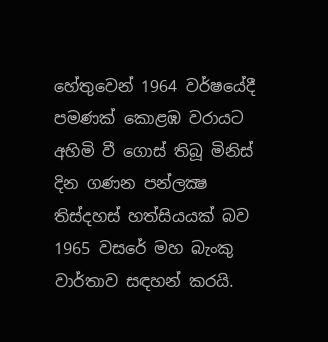හේතුවෙන් 1964 වර්ෂයේදී පමණක්‌ කොළඹ වරායට අහිමි වී ගොස්‌ තිබූ මිනිස්‌ දින ගණන පන්ලක්‍ෂ තිස්‌දහස්‌ හත්සියයක්‌ බව 1965 වසරේ මහ බැංකු වාර්තාව සඳහන් කරයි.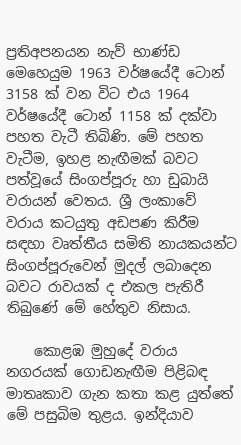ප්‍රතිඅපනයන නැව් භාණ්‌ඩ මෙහෙයුම 1963 වර්ෂයේදී ටොන් 3158 ක්‌ වන විට එය 1964 වර්ෂයේදී ටොන් 1158 ක්‌ දක්‌වා පහත වැටී තිබිණි. මේ පහත වැටීම, ඉහළ නැඟීමක්‌ බවට පත්වූයේ සිංගප්පූරු හා ඩුබායි වරායන් වෙතය. ශ්‍රී ලංකාවේ වරාය කටයුතු අඩපණ කිරීම සඳහා වෘත්තීය සමිති නායකයන්ට සිංගප්පූරුවෙන් මුදල් ලබාදෙන බවට රාවයක්‌ ද එකල පැතිරී තිබුණේ මේ හේතුව නිසාය.

    කොළඹ මුහුදේ වරාය නගරයක්‌ ගොඩනැඟීම පිළිබඳ මාතෘකාව ගැන කතා කළ යුත්තේ මේ පසුබිම තුළය. ඉන්දියාව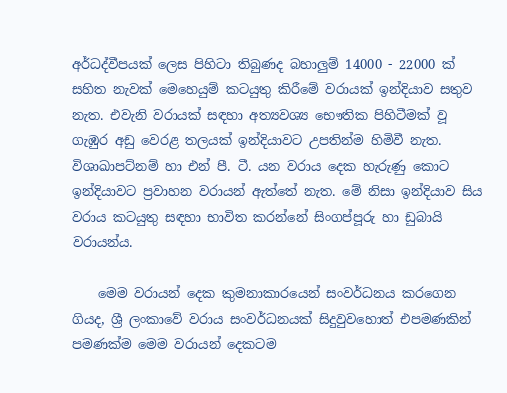අර්ධද්වීපයක්‌ ලෙස පිහිටා තිබුණද බහාලුම් 14000 - 22000 ක්‌ සහිත නැවක්‌ මෙහෙයුම් කටයුතු කිරීමේ වරායක්‌ ඉන්දියාව සතුව නැත. එවැනි වරායක්‌ සඳහා අත්‍යවශ්‍ය භෞතික පිහිටීමක්‌ වූ ගැඹුර අඩු වෙරළ තලයක්‌ ඉන්දියාවට උපතින්ම හිමිවී නැත. විශාඛාපට්‌නම් හා එන් පී. ටී. යන වරාය දෙක හැරුණු කොට ඉන්දියාවට ප්‍රවාහන වරායන් ඇත්තේ නැත. මේ නිසා ඉන්දියාව සිය වරාය කටයුතු සඳහා භාවිත කරන්නේ සිංගප්පූරු හා ඩුබායි වරායන්ය.

    මෙම වරායන් දෙක කුමනාකාරයෙන් සංවර්ධනය කරගෙන ගියද, ශ්‍රී ලංකාවේ වරාය සංවර්ධනයක්‌ සිදුවුවහොත් එපමණකින් පමණක්‌ම මෙම වරායන් දෙකටම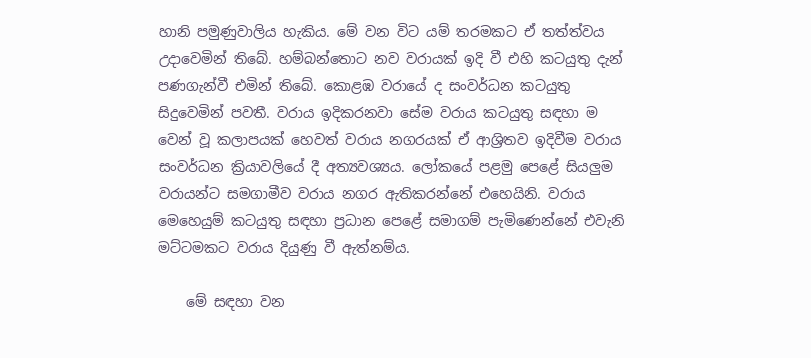හානි පමුණුවාලිය හැකිය. මේ වන විට යම් තරමකට ඒ තත්ත්වය උදාවෙමින් තිබේ. හම්බන්තොට නව වරායක්‌ ඉදි වී එහි කටයුතු දැන් පණගැන්වී එමින් තිබේ. කොළඹ වරායේ ද සංවර්ධන කටයුතු සිදුවෙමින් පවතී. වරාය ඉදිකරනවා සේම වරාය කටයුතු සඳහා ම වෙන් වූ කලාපයක්‌ හෙවත් වරාය නගරයක්‌ ඒ ආශ්‍රිතව ඉදිවීම වරාය සංවර්ධන ක්‍රියාවලියේ දී අත්‍යවශ්‍යය. ලෝකයේ පළමු පෙළේ සියලුම වරායන්ට සමගාමීව වරාය නගර ඇතිකරන්නේ එහෙයිනි. වරාය මෙහෙයුම් කටයුතු සඳහා ප්‍රධාන පෙළේ සමාගම් පැමිණෙන්නේ එවැනි මට්‌ටමකට වරාය දියුණු වී ඇත්නම්ය.

    මේ සඳහා වන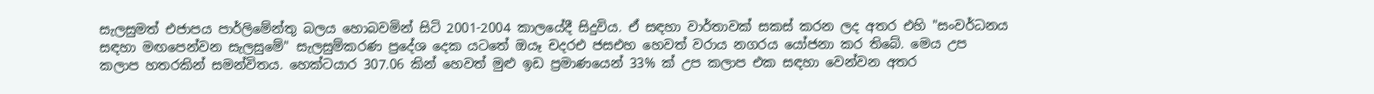සැලසුමත් එජාපය පාර්ලිමේන්තු බලය හොබවමින් සිටි 2001-2004 කාලයේදී සිදුවිය. ඒ සඳහා වාර්තාවක්‌ සකස්‌ කරන ලද අතර එහි "සංවර්ධනය සඳහා මඟපෙන්වන සැලසුමේ" සැලසුම්කරණ ප්‍රදේශ දෙක යටතේ ඔයෑ චදරඑ ජසඑහ හෙවත් වරාය නගරය යෝජනා කර තිබේ. මෙය උප කලාප හතරකින් සමන්විතය. හෙක්‌ටයාර 307.06 කින් හෙවත් මුළු ඉඩ ප්‍රමාණයෙන් 33% ක්‌ උප කලාප එක සඳහා වෙන්වන අතර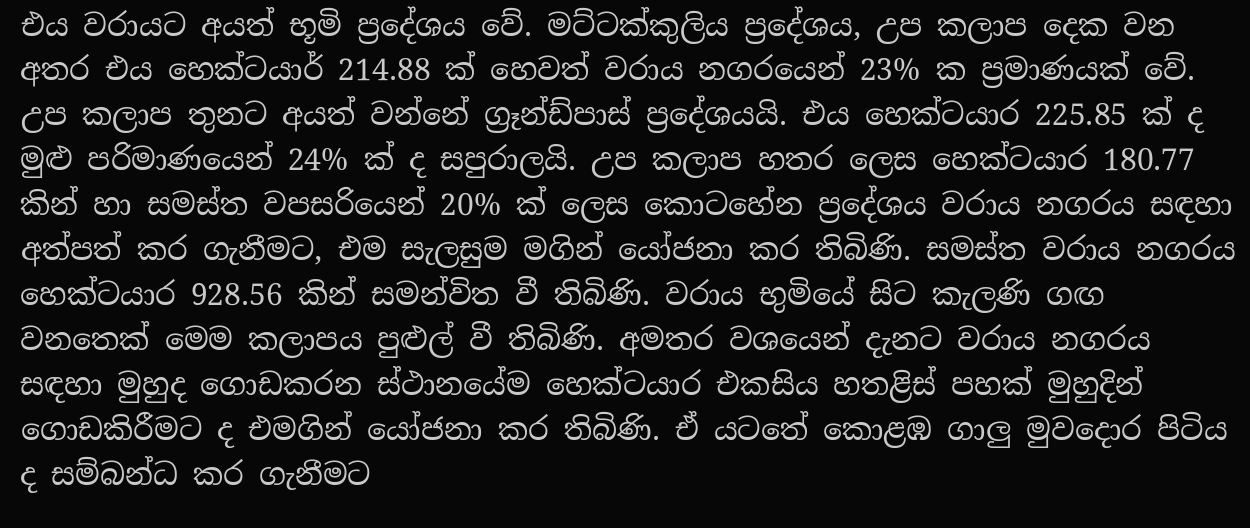එය වරායට අයත් භූමි ප්‍රදේශය වේ. මට්‌ටක්‌කුලිය ප්‍රදේශය, උප කලාප දෙක වන අතර එය හෙක්‌ටයාර් 214.88 ක්‌ හෙවත් වරාය නගරයෙන් 23% ක ප්‍රමාණයක්‌ වේ. උප කලාප තුනට අයත් වන්නේ ග්‍රෑන්ඩ්පාස්‌ ප්‍රදේශයයි. එය හෙක්‌ටයාර 225.85 ක්‌ ද මුළු පරිමාණයෙන් 24% ක්‌ ද සපුරාලයි. උප කලාප හතර ලෙස හෙක්‌ටයාර 180.77 කින් හා සමස්‌ත වපසරියෙන් 20% ක්‌ ලෙස කොටහේන ප්‍රදේශය වරාය නගරය සඳහා අත්පත් කර ගැනීමට, එම සැලසුම මගින් යෝජනා කර තිබිණි. සමස්‌ත වරාය නගරය හෙක්‌ටයාර 928.56 කින් සමන්විත වී තිබිණි. වරාය භුමියේ සිට කැලණි ගඟ වනතෙක්‌ මෙම කලාපය පුළුල් වී තිබිණි. අමතර වශයෙන් දැනට වරාය නගරය සඳහා මුහුද ගොඩකරන ස්‌ථානයේම හෙක්‌ටයාර එකසිය හතළිස්‌ පහක්‌ මුහුදින් ගොඩකිරීමට ද එමගින් යෝජනා කර තිබිණි. ඒ යටතේ කොළඹ ගාලු මුවදොර පිටිය ද සම්බන්ධ කර ගැනීමට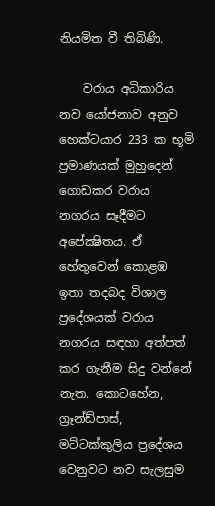නියමිත වී තිබිණි.

    වරාය අධිකාරිය නව යෝජනාව අනුව හෙක්‌ටයාර 233 ක භූමි ප්‍රමාණයක්‌ මුහුදෙන් ගොඩකර වරාය නගරය සෑදීමට අපේක්‍ෂිතය. ඒ හේතුවෙන් කොළඹ ඉතා තදබද විශාල ප්‍රදේශයක්‌ වරාය නගරය සඳහා අත්පත් කර ගැනීම සිදු වන්නේ නැත. කොටහේන, ග්‍රෑන්ඩ්පාස්‌, මට්‌ටක්‌කුලිය ප්‍රදේශය වෙනුවට නව සැලසුම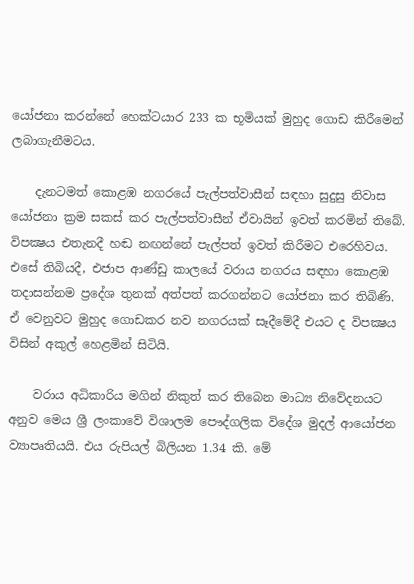යෝජනා කරන්නේ හෙක්‌ටයාර 233 ක භූමියක්‌ මුහුද ගොඩ කිරීමෙන් ලබාගැනීමටය.

    දැනටමත් කොළඹ නගරයේ පැල්පත්වාසීන් සඳහා සුදුසු නිවාස යෝජනා ක්‍රම සකස්‌ කර පැල්පත්වාසීන් ඒවායින් ඉවත් කරමින් තිබේ. විපක්‍ෂය එතැනදී හඬ නඟන්නේ පැල්පත් ඉවත් කිරීමට එරෙහිවය. එසේ තිබියදී, එජාප ආණ්‌ඩු කාලයේ වරාය නගරය සඳහා කොළඹ තදාසන්නම ප්‍රදේශ තුනක්‌ අත්පත් කරගන්නට යෝජනා කර තිබිණි. ඒ වෙනුවට මුහුද ගොඩකර නව නගරයක්‌ සෑදීමේදී එයට ද විපක්‍ෂය විසින් අකුල් හෙළමින් සිටියි.

    වරාය අධිකාරිය මගින් නිකුත් කර තිබෙන මාධ්‍ය නිවේදනයට අනුව මෙය ශ්‍රී ලංකාවේ විශාලම පෞද්ගලික විදේශ මුදල් ආයෝජන ව්‍යාපෘතියයි. එය රුපියල් බිලියන 1.34 කි. මේ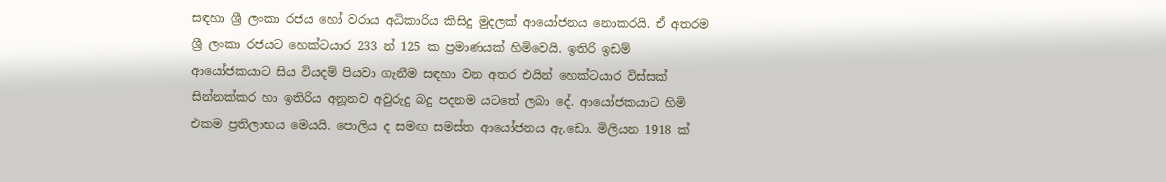සඳහා ශ්‍රී ලංකා රජය හෝ වරාය අධිකාරිය කිසිදු මුදලක්‌ ආයෝජනය නොකරයි. ඒ අතරම ශ්‍රී ලංකා රජයට හෙක්‌ටයාර 233 න් 125 ක ප්‍රමාණයක්‌ හිමිවෙයි. ඉතිරි ඉඩම් ආයෝජකයාට සිය වියදම් පියවා ගැනීම සඳහා වන අතර එයින් හෙක්‌ටයාර විස්‌සක්‌ සින්නක්‌කර හා ඉතිරිය අනූනව අවුරුදු බදු පදනම යටතේ ලබා දේ. ආයෝජකයාට හිමි එකම ප්‍රතිලාභය මෙයයි. පොලිය ද සමඟ සමස්‌ත ආයෝජනය ඇ.ඩො. මිලියන 1918 ක්‌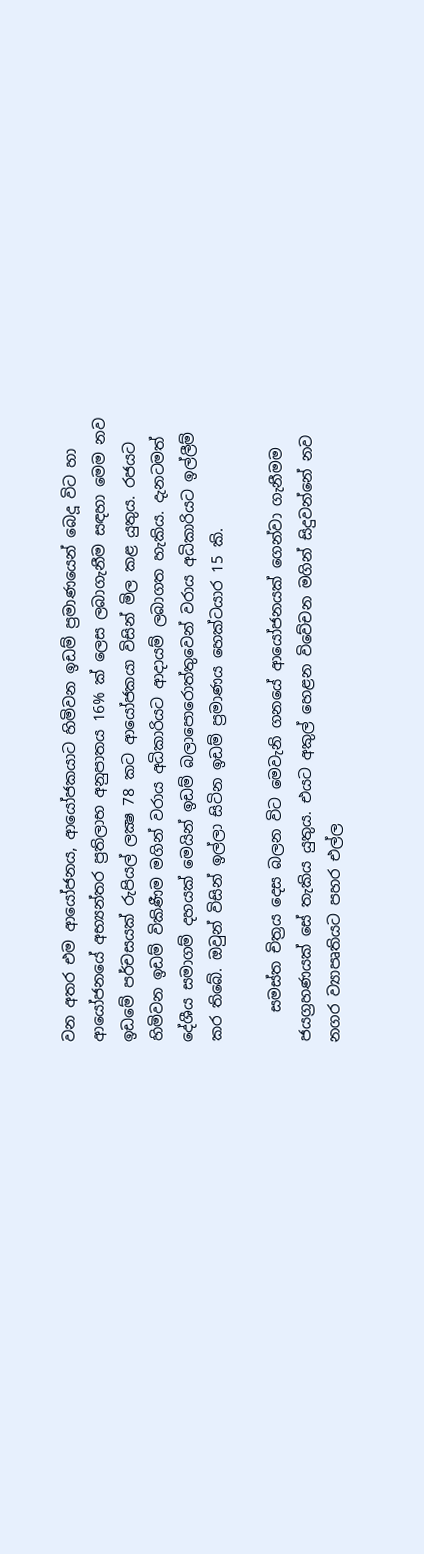වන අතර එම ආයෝජනය, ආයෝජකයාට හිමිවන ඉඩම් ප්‍රමාණයෙන් බෙදූ විට හා ආයෝජනයේ අභ්‍යන්තර ප්‍රතිලාභ අනුපාතය 16% ක්‌ ලෙස ලබාගැනීම සඳහා මෙම නව ඉඩමේ පර්චසයක්‌ රුපියල් ලක්‍ෂ 78 කට ආයෝජකයා විසින් මිල කළ යුතුය. රජයට හිමිවන ඉඩම් විකිණීම මගින් වරාය අධිකාරියට ආදායම් ලබාගත හැකිය. දැනටමත් දේශීය සමාගම් දහයක්‌ මෙයින් ඉඩම් බලාපොරොත්තුවෙන් වරාය අධිකාරියට ඉල්ලීම් කර තිබේ. ඔවුන් විසින් ඉල්ලා සිටින ඉඩම් ප්‍රමාණය හෙක්‌ටයාර 15 කි.

    සමස්‌ත චිත්‍රය දෙස බලන විට මෙවැනි ගනයේ ආයෝජනයක්‌ ගෙන්වා ගැනීමම ජයග්‍රහණයක්‌ සේ තැකිය යුතුය. එයට අකුල් හෙළන විවේචන මගින් සිදුවන්නේ නව නගර ව්‍යාපෘතියට පහර එල්ල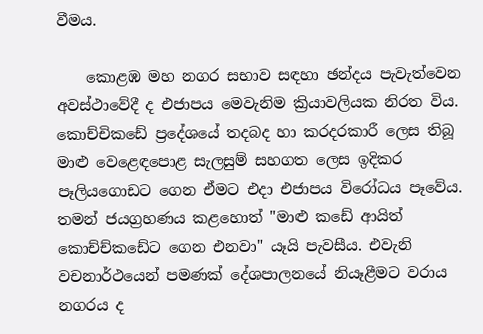වීමය.

    කොළඹ මහ නගර සභාව සඳහා ඡන්දය පැවැත්වෙන අවස්‌ථාවේදී ද එජාපය මෙවැනිම ක්‍රියාවලියක නිරත විය. කොච්චිකඩේ ප්‍රදේශයේ තදබද හා කරදරකාරී ලෙස තිබූ මාළු වෙළෙඳපොළ සැලසුම් සහගත ලෙස ඉදිකර පෑලියගොඩට ගෙන ඒමට එදා එජාපය විරෝධය පෑවේය. තමන් ජයග්‍රහණය කළහොත් "මාළු කඩේ ආයිත් කොච්ච්කඩේට ගෙන එනවා" යෑයි පැවසීය. එවැනි වචනාර්ථයෙන් පමණක්‌ දේශපාලනයේ නියෑළීමට වරාය නගරය ද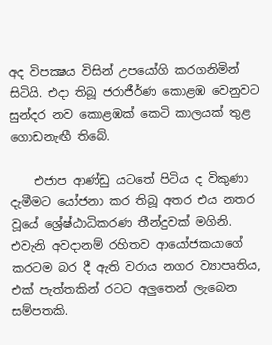අද විපක්‍ෂය විසින් උපයෝගි කරගනිමින් සිටියි. එදා තිබූ ජරාජීර්ණ කොළඹ වෙනුවට සුන්දර නව කොළඹක්‌ කෙටි කාලයක්‌ තුළ ගොඩනැඟී තිබේ.

    එජාප ආණ්‌ඩු යටතේ පිටිය ද විකුණා දැමීමට යෝජනා කර තිබූ අතර එය නතර වූයේ ශ්‍රේෂ්ඨාධිකරණ තීන්දුවක්‌ මගිනි. එවැනි අවදානම් රහිතව ආයෝජකයාගේ කරටම බර දී ඇති වරාය නගර ව්‍යාපෘතිය, එක්‌ පැත්තකින් රටට අලුතෙන් ලැබෙන සම්පතකි.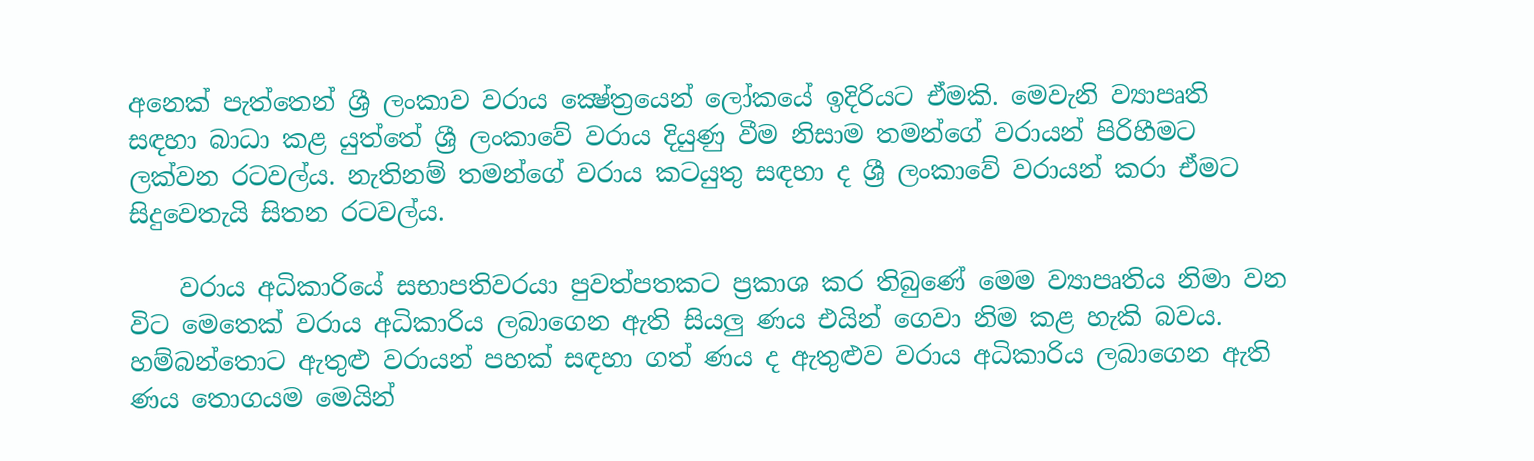අනෙක්‌ පැත්තෙන් ශ්‍රී ලංකාව වරාය ක්‍ෂේත්‍රයෙන් ලෝකයේ ඉදිරියට ඒමකි. මෙවැනි ව්‍යාපෘති සඳහා බාධා කළ යුත්තේ ශ්‍රී ලංකාවේ වරාය දියුණු වීම නිසාම තමන්ගේ වරායන් පිරිහීමට ලක්‌වන රටවල්ය. නැතිනම් තමන්ගේ වරාය කටයුතු සඳහා ද ශ්‍රී ලංකාවේ වරායන් කරා ඒමට සිදුවෙතැයි සිතන රටවල්ය.

    වරාය අධිකාරියේ සභාපතිවරයා පුවත්පතකට ප්‍රකාශ කර තිබුණේ මෙම ව්‍යාපෘතිය නිමා වන විට මෙතෙක්‌ වරාය අධිකාරිය ලබාගෙන ඇති සියලු ණය එයින් ගෙවා නිම කළ හැකි බවය. හම්බන්තොට ඇතුළු වරායන් පහක්‌ සඳහා ගත් ණය ද ඇතුළුව වරාය අධිකාරිය ලබාගෙන ඇති ණය තොගයම මෙයින්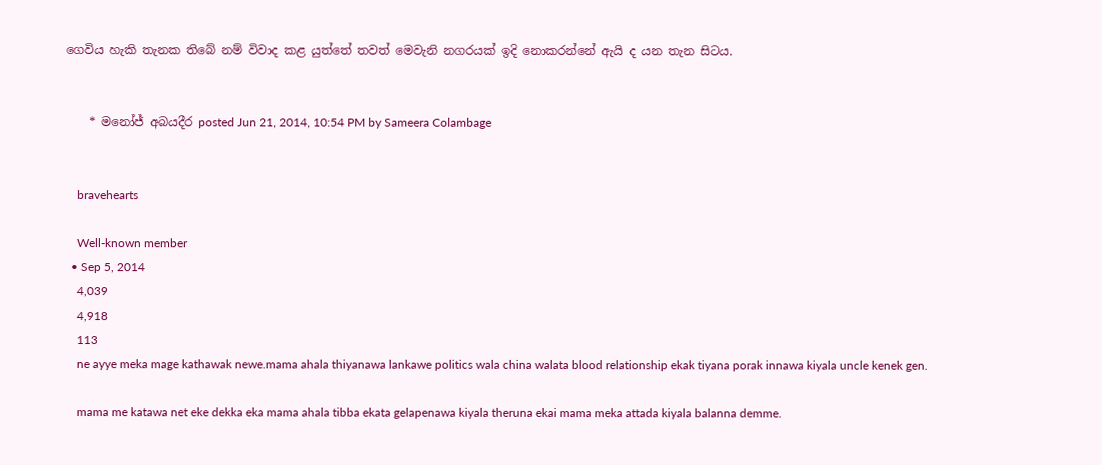ගෙවිය හැකි තැනක තිබේ නම් විවාද කළ යුත්තේ තවත් මෙවැනි නගරයක්‌ ඉදි නොකරන්නේ ඇයි ද යන තැන සිටය.


    * මනෝජ් අබයදීර posted Jun 21, 2014, 10:54 PM by Sameera Colambage


    bravehearts

    Well-known member
  • Sep 5, 2014
    4,039
    4,918
    113
    ne ayye meka mage kathawak newe.mama ahala thiyanawa lankawe politics wala china walata blood relationship ekak tiyana porak innawa kiyala uncle kenek gen.

    mama me katawa net eke dekka eka mama ahala tibba ekata gelapenawa kiyala theruna ekai mama meka attada kiyala balanna demme.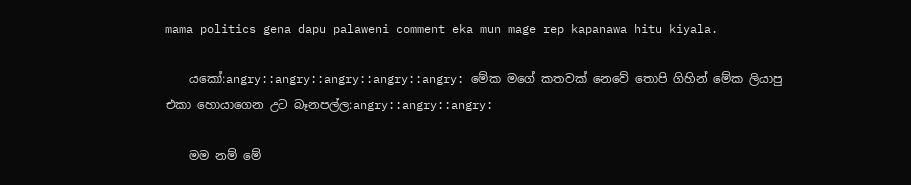mama politics gena dapu palaweni comment eka mun mage rep kapanawa hitu kiyala.

    යකෝ:angry::angry::angry::angry::angry: මේක මගේ කතවක් නෙවේ තොපි ගිහින් මේක ලියාපු එකා හොයාගෙන උට බෑනපල්ල:angry::angry::angry:

    මම නම් මේ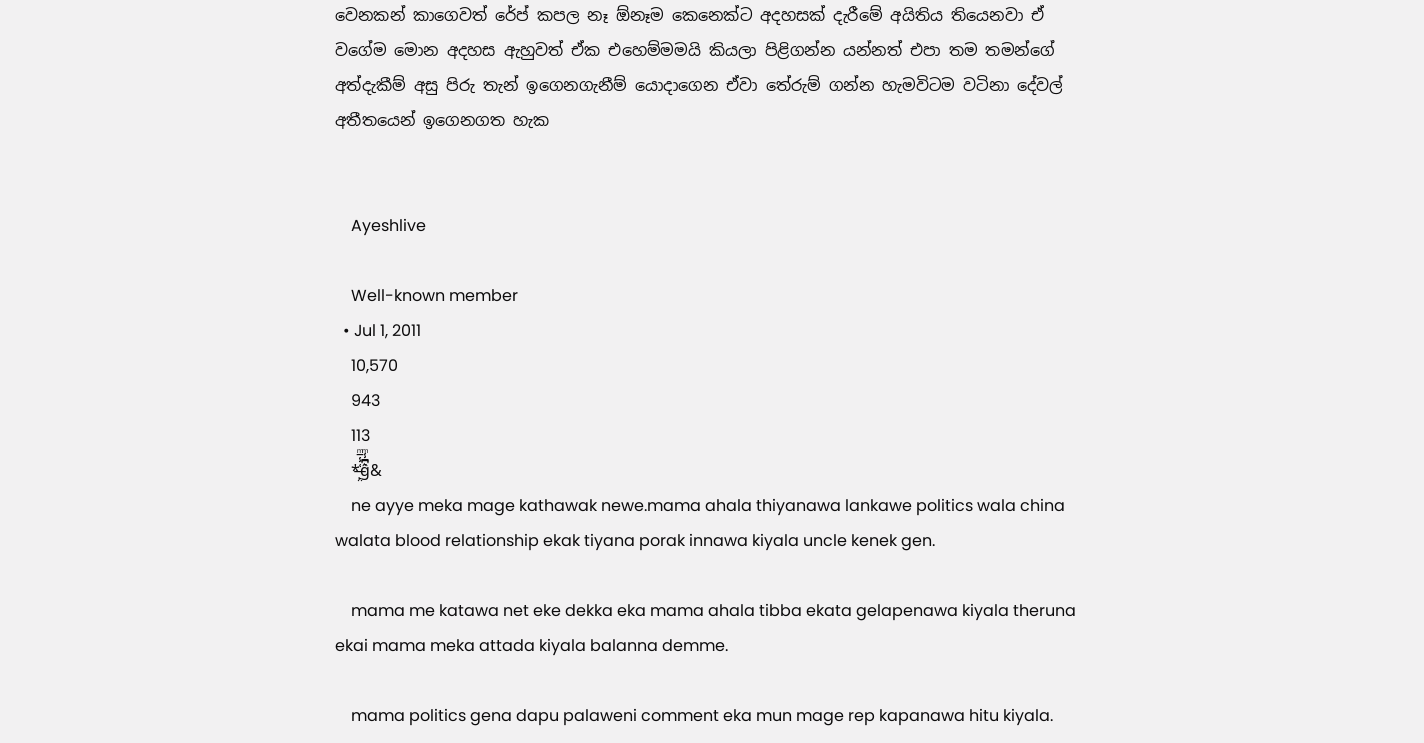වෙනකන් කාගෙවත් රේප් කපල නෑ ඕනෑම කෙනෙක්ට අදහසක් දැරීමේ අයිතිය තියෙනවා ඒ වගේම මොන අදහස ඇහුවත් ඒක එහෙම්මමයි කියලා පිළිගන්න යන්නත් එපා තම තමන්ගේ අත්දැකීම් අසු පිරු තැන් ඉගෙනගැනීම් යොදාගෙන ඒවා තේරුම් ගන්න හැමවිටම වටිනා දේවල් අතීතයෙන් ඉගෙනගත හැක


    Ayeshlive

    Well-known member
  • Jul 1, 2011
    10,570
    943
    113
    *̶̙̤͑̾̅ͫg͛͆̾ͫ̑͆&
    ne ayye meka mage kathawak newe.mama ahala thiyanawa lankawe politics wala china walata blood relationship ekak tiyana porak innawa kiyala uncle kenek gen.

    mama me katawa net eke dekka eka mama ahala tibba ekata gelapenawa kiyala theruna ekai mama meka attada kiyala balanna demme.

    mama politics gena dapu palaweni comment eka mun mage rep kapanawa hitu kiyala.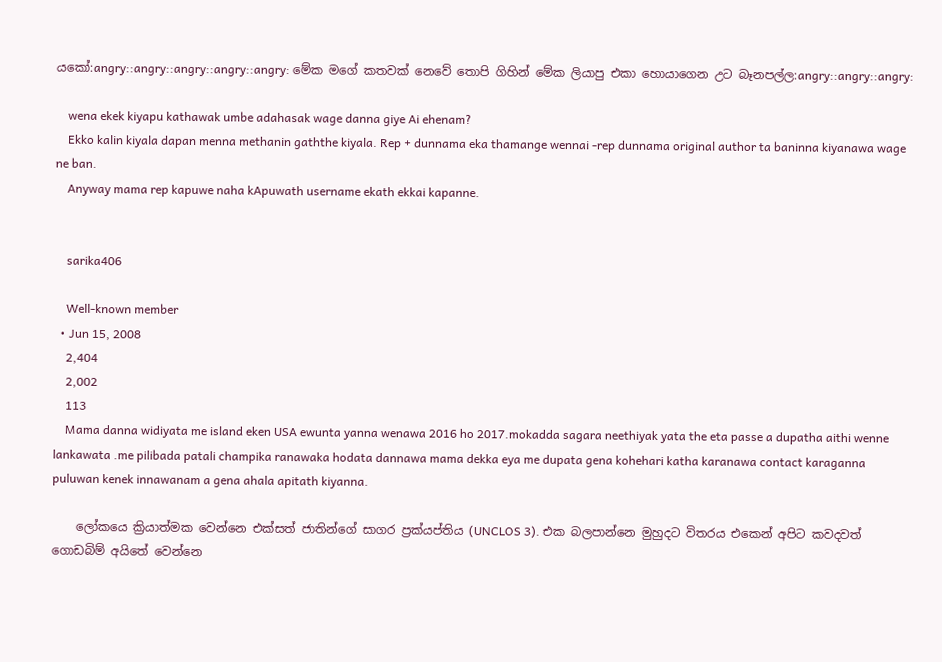යකෝ:angry::angry::angry::angry::angry: මේක මගේ කතවක් නෙවේ තොපි ගිහින් මේක ලියාපු එකා හොයාගෙන උට බෑනපල්ල:angry::angry::angry:

    wena ekek kiyapu kathawak umbe adahasak wage danna giye Ai ehenam?
    Ekko kalin kiyala dapan menna methanin gaththe kiyala. Rep + dunnama eka thamange wennai -rep dunnama original author ta baninna kiyanawa wage ne ban.
    Anyway mama rep kapuwe naha kApuwath username ekath ekkai kapanne.


    sarika406

    Well-known member
  • Jun 15, 2008
    2,404
    2,002
    113
    Mama danna widiyata me island eken USA ewunta yanna wenawa 2016 ho 2017.mokadda sagara neethiyak yata the eta passe a dupatha aithi wenne lankawata .me pilibada patali champika ranawaka hodata dannawa mama dekka eya me dupata gena kohehari katha karanawa contact karaganna puluwan kenek innawanam a gena ahala apitath kiyanna.

    ලෝකයෙ ක්‍රියාත්මක වෙන්නෙ එක්සත් ජාතින්ගේ සාගර ප්‍රක්යප්තිය (UNCLOS 3). එක බලපාන්නෙ මුහුදට විතරය එකෙන් අපිට කවදවත් ගොඩබිම් අයිතේ වෙන්නෙ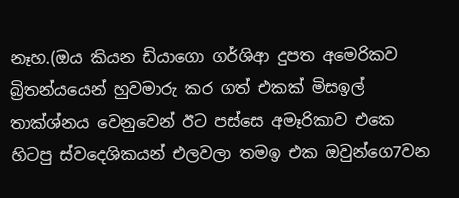නෑහ.(ඔය කියන ඩියාගො ගර්ශිආ දුපත අමෙරිකව බ්‍රිතන්යයෙන් හුවමාරු කර ගත් එකක් මිසඉල් තාක්ශ්නය වෙනුවෙන් ඊට පස්සෙ අමෑරිකාව එකෙ හිටපු ස්වදෙශිකයන් එලවලා තමඉ එක ඔවුන්ගෙ7වන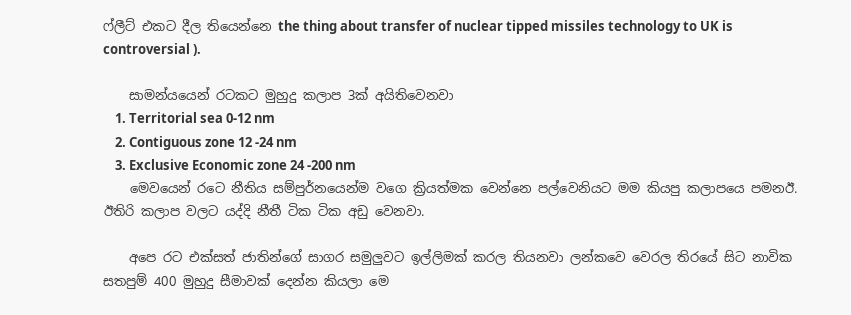ෆ්ලීට් එකට දීල තියෙන්නෙ the thing about transfer of nuclear tipped missiles technology to UK is controversial ).

    සාමන්යයෙන් රටකට මුහුදු කලාප 3ක් අයිතිවෙනවා
    1. Territorial sea 0-12 nm
    2. Contiguous zone 12 -24 nm
    3. Exclusive Economic zone 24 -200 nm
    මෙවයෙන් රටෙ නීතිය සම්පුර්නයෙන්ම වගෙ ක්‍රියත්මක වෙන්නෙ පල්වෙනියට මම කියපු කලාපයෙ පමනඊ. ඊතිරි කලාප වලට යද්දි නීතී ටික ටික අඩු වෙනවා.

    අපෙ රට එක්සත් ජාතින්ගේ සාගර සමුලුවට ඉල්ලිමක් කරල තියනවා ලන්කවෙ වෙරල තිරයේ සිට නාවික සතපුම් 400 මුහුදු සීමාවක් දෙන්න කියලා මෙ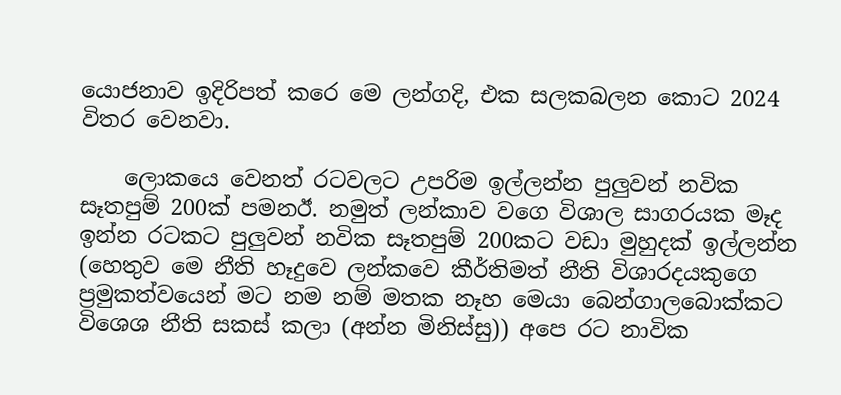යොජනාව ඉදිරිපත් කරෙ මෙ ලන්ගදි, එක සලකබලන කොට 2024 විතර වෙනවා.

    ලොකයෙ වෙනත් රටවලට උපරිම ඉල්ලන්න පුලුවන් නවික සෑතපුම් 200ක් පමනඊ. නමුත් ලන්කාව වගෙ විශාල සාගරයක මෑද ඉන්න රටකට පුලුවන් නවික සෑතපුම් 200කට වඩා මුහුදක් ඉල්ලන්න (හෙතුව මෙ නීති හෑදුවෙ ලන්කවෙ කීර්තිමත් නීති විශාරදයකුගෙ ප්‍රමුකත්වයෙන් මට නම නම් මතක නෑහ මෙයා බෙන්ගාලබොක්කට විශෙශ නීති සකස් කලා (අන්න මිනිස්සු)) අපෙ රට නාවික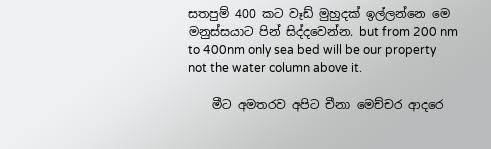සතපුම් 400 කට වෑඩ් මුහුදක් ඉල්ලන්නෙ මෙ මනුස්සයාට පින් සිද්දවෙන්න. but from 200 nm to 400nm only sea bed will be our property not the water column above it.

    මීට අමතරව අපිට චීනා මෙච්චර ආදරෙ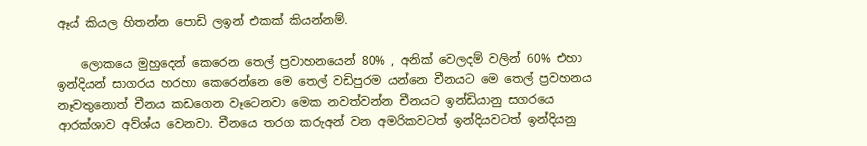ඈය් කියල හිතන්න පොඩි ලඉන් එකක් කියන්නම්.

    ලොකයෙ මුහුදෙන් කෙරෙන තෙල් ප්‍රවාහනයෙන් 80% , අනික් වෙලදම් වලින් 60% එහා ඉන්දියන් සාගරය හරහා කෙරෙන්නෙ මෙ තෙල් වඩිපුරම යන්නෙ චීනයට මෙ තෙල් ප්‍රවහනය නෑවතුනොත් චීනය කඩගෙන වෑටෙනවා මෙක නවත්වන්න චීනයට ඉන්ඩියානු සගරයෙ ආරක්ශාව අව්ශ්ය වෙනවා. චීනයෙ තරග කරුඅන් වන අමරිකවටත් ඉන්දියවටත් ඉන්දියනු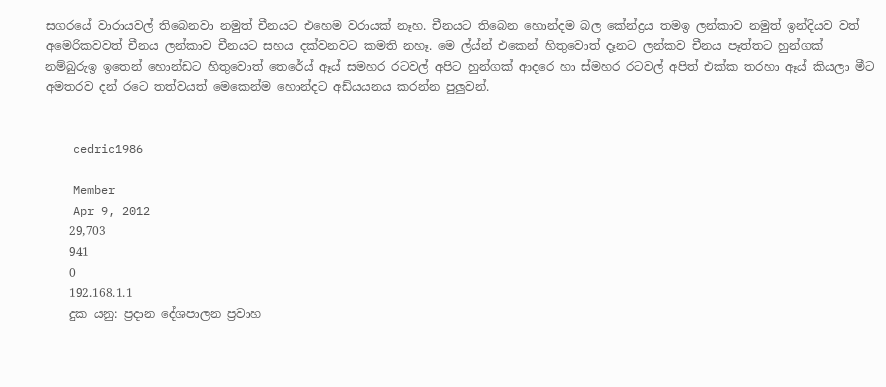සගරයේ වාරායවල් තිබෙනවා නමුත් චීනයට එහෙම වරායක් නෑහ. චීනයට තිබෙන හොන්දම බල කේන්ද්‍රය තමඉ ලන්කාව නමුත් ඉන්දියව වත් අමෙරිකවවත් චීනය ලන්කාව චීනයට සහය දක්වනවට කමති නහෑ. මෙ ල්ය්න් එකෙන් හිතුවොත් දෑනට ලන්කව චීනය පෑත්තට හුන්ගක් නම්බුරුඉ ඉතෙන් හොන්ඩට හිතුවොත් තෙරේය් ඈය් සමහර රටවල් අපිට හුන්ගක් ආදරෙ හා ස්මහර රටවල් අපිත් එක්ක තරහා ඈය් කියලා මීට අමතරව දන් රටෙ තත්වයත් මෙකෙන්ම හොන්දට අඩ්යයනය කරන්න පුලුවන්.


    cedric1986

    Member
    Apr 9, 2012
    29,703
    941
    0
    192.168.1.1
    දුක යනු: ප්‍රදාන දේශපාලන ප්‍රවාහ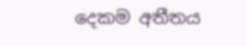දෙකම අතීතය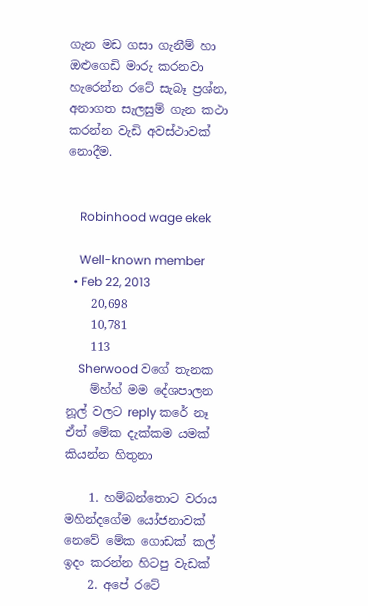ගැන මඩ ගසා ගැනීම් හා ඔළුගෙඩි මාරු කරනවා හැරෙන්න රටේ සැබෑ ප්‍රශ්න, අනාගත සැලසුම් ගැන කථා කරන්න වැඩි අවස්ථාවක් නොදීම.


    Robinhood wage ekek

    Well-known member
  • Feb 22, 2013
    20,698
    10,781
    113
    Sherwood වගේ තැනක
    ම්හ්හ් මම දේශපාලන නූල් වලට reply කරේ නෑ ඒත් මේක දැක්කම යමක් කියන්න හිතුනා

    1. හම්බන්තොට වරාය මහින්දගේම යෝජනාවක් නෙවේ මේක ගොඩක් කල් ඉදං කරන්න හිටපු වැඩක්
    2. අපේ රටේ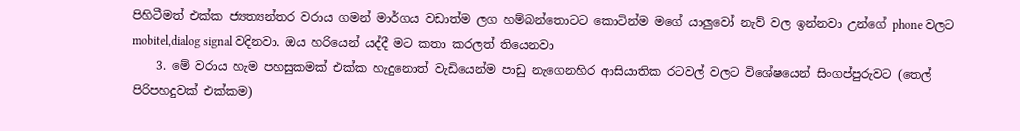පිහිටීමත් එක්ක ජ්‍යත්‍යන්තර වරාය ගමන් මාර්ගය වඩාත්ම ලග හම්බන්තොටට කොටින්ම මගේ යාලුවෝ නැව් වල ඉන්නවා උන්ගේ phone වලට mobitel,dialog signal වදිනවා. ඔය හරියෙන් යද්දී මට කතා කරලත් තියෙනවා
    3. මේ වරාය හැම පහසුකමක් එක්ක හැදුනොත් වැඩියෙන්ම පාඩු නැගෙනහිර ආසියාතික රටවල් වලට විශේෂයෙන් සිංගප්පුරුවට (තෙල් පිරිපහදුවක් එක්කම)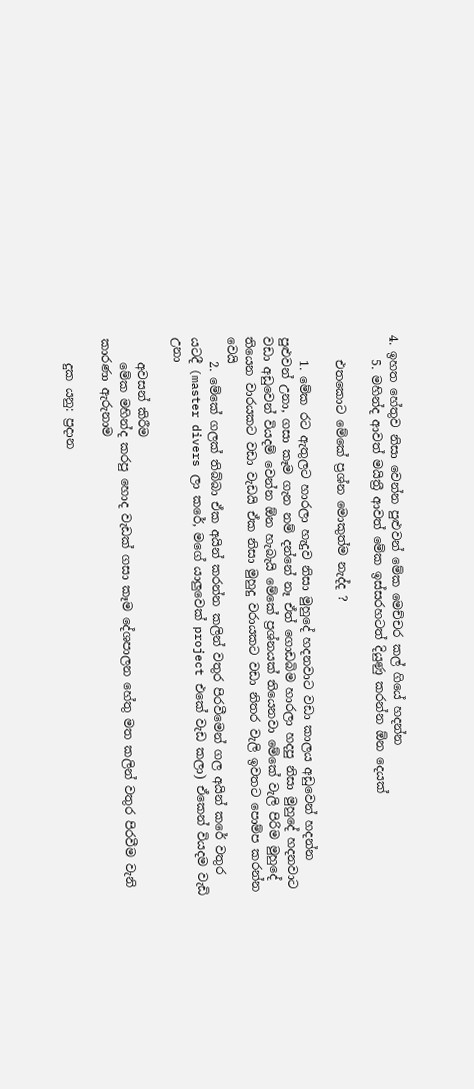4. ඉහත හේතුව නිසා වෙන්න පුළුවන් මේක මෙච්චර කල් ගියේ හදන්න
    5. මහින්ද ආවත් මයිත්‍රී ආවත් මේක ඉස්සරහටත් දියුණු කරන්න ඕන දෙයක්

    එතකොට මේකේ ප්‍රශ්න මොකුත්ම නැද්ද ?

    1. මේක රට ඇතුලට හාරලා හැදුව නිසා මුහුදේ හදනවාට වඩා කාලය අඩුවෙන් හදන්න පුළුවන් උනා, ගසා කෑම ගැන නම් දන්නේ නෑ ඒත් ගොඩබිම හාරලා හදපු නිසා මුහුදේ හදනවාට වඩා අඩුවෙන් වියදම් වෙන්න ඕන හැබැයි මේකේ ප්‍රශ්නයක් තියෙනවා මේකේ වැලි පිරිම මුහුදේ තියෙන වාරයකට වඩා වැඩයි ඒක නිසා මුහුදු වරායකට වඩා නිතර වැලි ඉවතට පොම්ප කරන්න වෙයි
    2. මේකේ ගලක් තිබ්බා ඒක අයින් කරන්න කලින් වතුර පිරවීමෙන් ගල අයින් කරේ වතුර යටදී (master divers ලා කරේ, මගේ යාලුවෙක් project එකේ වැඩ කලා) ඒකෙන් වියදම වැඩි උනා

    අවසන් කිරීම
    මේක මහින්ද කරපු හොද වැඩක් ගසා කෑම දේශපාලන හේතු මත කලින් වතුර පිරවීම වැනි කාරණා ඇරුනාම

    දුක යනු: ප්‍රදාන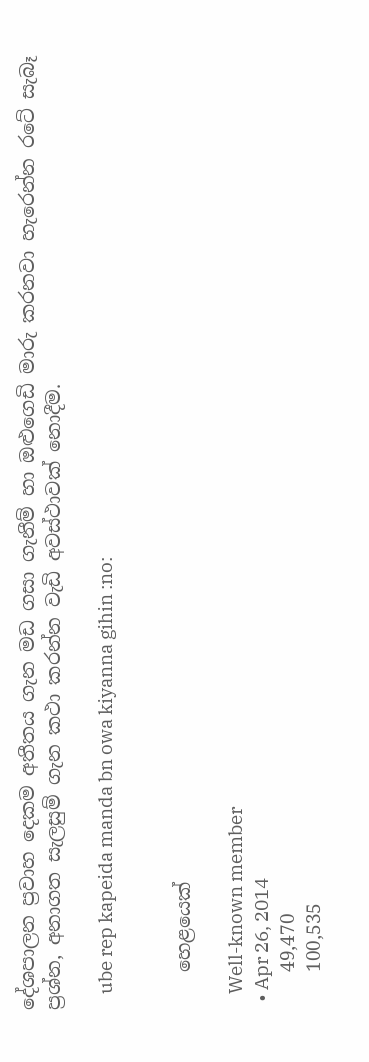දේශපාලන ප්‍රවාහ දෙකම අතීතය ගැන මඩ ගසා ගැනීම් හා ඔළුගෙඩි මාරු කරනවා හැරෙන්න රටේ සැබෑ ප්‍රශ්න, අනාගත සැලසුම් ගැන කථා කරන්න වැඩි අවස්ථාවක් නොදීම.

    ube rep kapeida manda bn owa kiyanna gihin :no:


    හෙළයෙක්

    Well-known member
  • Apr 26, 2014
    49,470
    100,535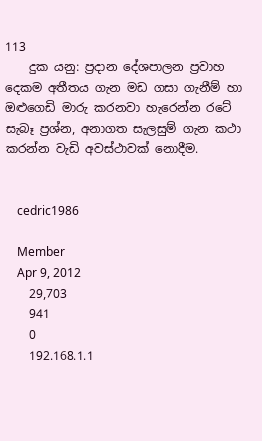113
    දුක යනු: ප්‍රදාන දේශපාලන ප්‍රවාහ දෙකම අතීතය ගැන මඩ ගසා ගැනීම් හා ඔළුගෙඩි මාරු කරනවා හැරෙන්න රටේ සැබෑ ප්‍රශ්න, අනාගත සැලසුම් ගැන කථා කරන්න වැඩි අවස්ථාවක් නොදීම.


    cedric1986

    Member
    Apr 9, 2012
    29,703
    941
    0
    192.168.1.1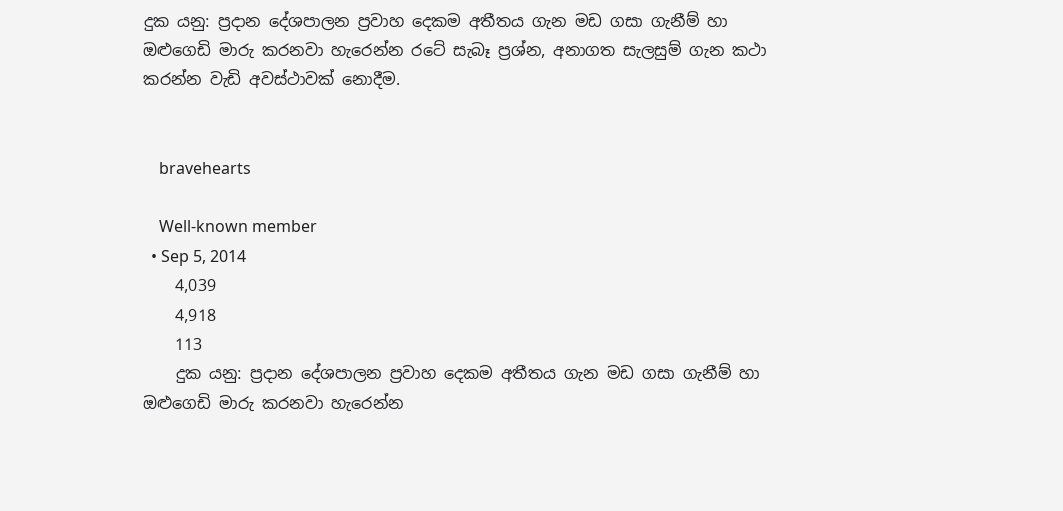දුක යනු: ප්‍රදාන දේශපාලන ප්‍රවාහ දෙකම අතීතය ගැන මඩ ගසා ගැනීම් හා ඔළුගෙඩි මාරු කරනවා හැරෙන්න රටේ සැබෑ ප්‍රශ්න, අනාගත සැලසුම් ගැන කථා කරන්න වැඩි අවස්ථාවක් නොදීම.


    bravehearts

    Well-known member
  • Sep 5, 2014
    4,039
    4,918
    113
    දුක යනු: ප්‍රදාන දේශපාලන ප්‍රවාහ දෙකම අතීතය ගැන මඩ ගසා ගැනීම් හා ඔළුගෙඩි මාරු කරනවා හැරෙන්න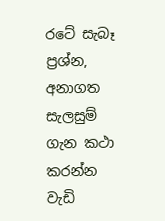රටේ සැබෑ ප්‍රශ්න, අනාගත සැලසුම් ගැන කථා කරන්න වැඩි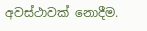අවස්ථාවක් නොදීම.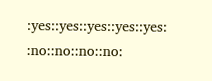:yes::yes::yes::yes::yes: :no::no::no::no: